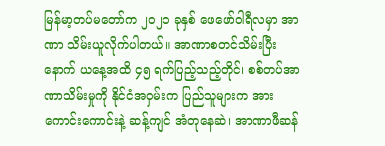မြန်မာ့တပ်မတော်က ၂၀၂၁ ခုနှစ် ဖေဖော်ဝါရီလမှာ အာဏာ သိမ်းယူလိုက်ပါတယ်။ အာဏာစတင်သိမ်းပြီးနောက် ယနေ့အထိ ၄၅ ရက်ပြည့်သည့်တိုင်၊ စစ်တပ်အာဏာသိမ်းမှုကို နိုင်ငံအဝှမ်းက ပြည်သူများက အားကောင်းကောင်းနဲ့ ဆန့်ကျင် အံတုနေဆဲ၊ အာဏာဖီဆန်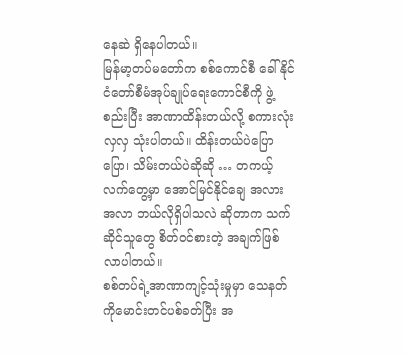နေဆဲ ရှိနေပါတယ်။
မြန်မာ့တပ်မတော်က စစ်ကောင်စီ ခေါ် နိုင်ငံတော်စီမံအုပ်ချုပ်ရေးကောင်စီကို ဖွဲ့စည်းပြီး အာဏာထိန်းတယ်လို့ စကားလုံးလှလှ သုံးပါတယ်။ ထိန်းတယ်ပဲပြောပြော၊ သိမ်းတယ်ပဲဆိုဆို … တကယ့်လက်တွေ့မှာ အောင်မြင်နိုင်ချေ အလားအလာ ဘယ်လိုရှိပါသလဲ ဆိုတာက သက်ဆိုင်သူတွေ စိတ်ဝင်စားတဲ့ အချက်ဖြစ်လာပါတယ်။
စစ်တပ်ရဲ့အာဏာကျင့်သုံးမှုမှာ သေနတ်ကိုမောင်းတင်ပစ်ခတ်ပြီး အ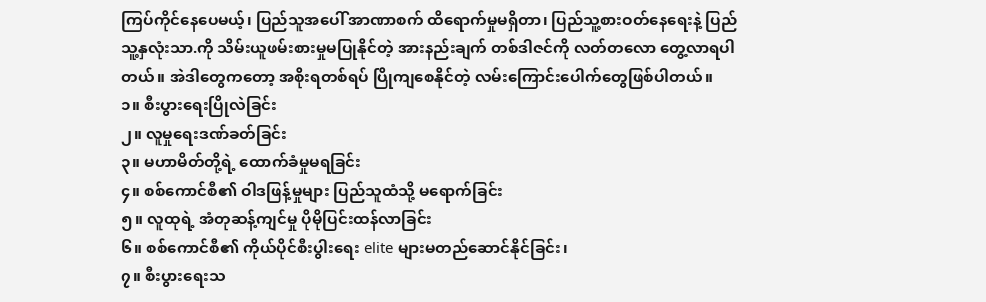ကြပ်ကိုင်နေပေမယ့်၊ ပြည်သူအပေါ် အာဏာစက် ထိရောက်မှုမရှိတာ၊ ပြည်သူ့စားဝတ်နေရေးနဲ့ ပြည်သူ့နှလုံးသာ.ကို သိမ်းယူဖမ်းစားမှုမပြုနိုင်တဲ့ အားနည်းချက် တစ်ဒါဇင်ကို လတ်တလော တွေ့လာရပါတယ်။ အဲဒါတွေကတော့ အစိုးရတစ်ရပ် ပြိုကျစေနိုင်တဲ့ လမ်းကြောင်းပေါက်တွေဖြစ်ပါတယ်။
၁။ စီးပွားရေးပြိုလဲခြင်း
၂။ လူမှုရေးဒဏ်ခတ်ခြင်း
၃။ မဟာမိတ်တို့ရဲ့ ထောက်ခံမှုမရခြင်း
၄။ စစ်ကောင်စီ၏ ဝါဒဖြန့်မှုများ ပြည်သူထံသို့ မရောက်ခြင်း
၅။ လူထုရဲ့ အံတုဆန့်ကျင်မှု ပိုမိုပြင်းထန်လာခြင်း
၆။ စစ်ကောင်စီ၏ ကိုယ်ပိုင်စီးပွါးရေး elite များမတည်ဆောင်နိုင်ခြင်း၊
၇။ စီးပွားရေးသ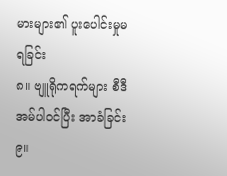မားများ၏ ပူးပေါင်းမှုမရခြင်း
၈။ ဗျူရိုကရက်များ စီဒီအမ်ပါဝင်ပြီး အာခံခြင်း
၉။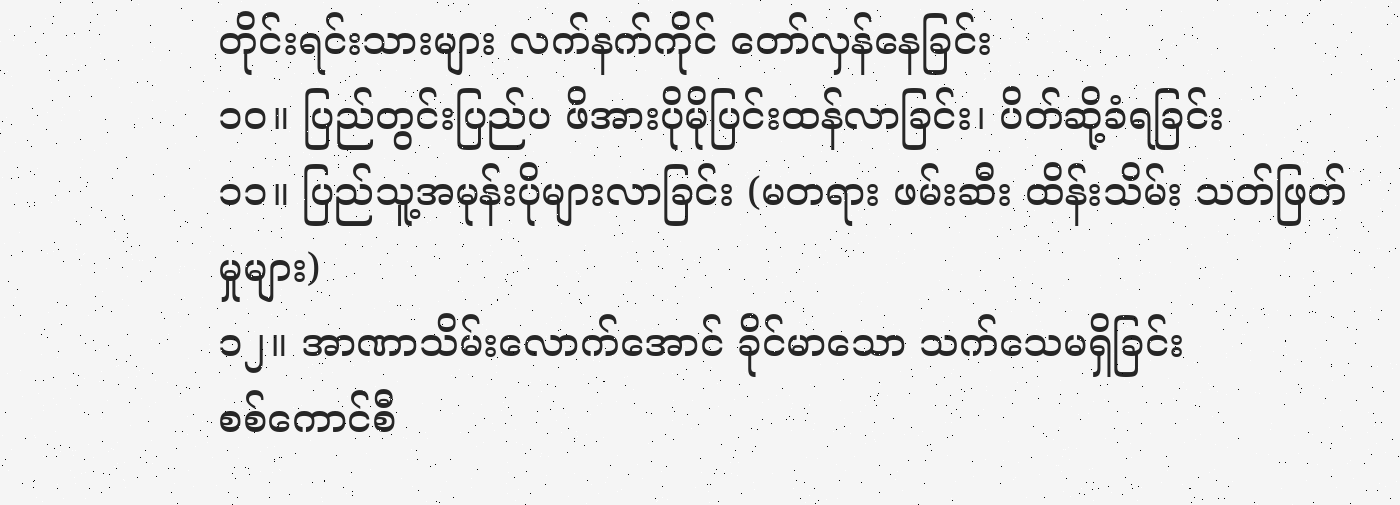တိုင်းရင်းသားများ လက်နက်ကိုင် တော်လှန်နေခြင်း
၁၀။ ပြည်တွင်းပြည်ပ ဖိအားပိုမိုပြင်းထန်လာခြင်း၊ ပိတ်ဆို့ခံရခြင်း
၁၁။ ပြည်သူ့အမုန်းပိုများလာခြင်း (မတရား ဖမ်းဆီး ထိန်းသိမ်း သတ်ဖြတ်မှုများ)
၁၂။ အာဏာသိမ်းလောက်အောင် ခိုင်မာသော သက်သေမရှိခြင်း
စစ်ကောင်စီ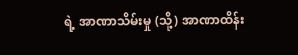ရဲ့ အာဏာသိမ်းမှု (သို့) အာဏာထိန်း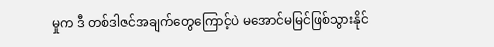မှုက ဒီ တစ်ဒါဇင်အချက်တွေကြောင့်ပဲ မအောင်မမြင်ဖြစ်သွားနိုင်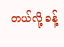တယ်လို့ ခန့်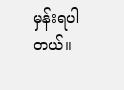မှန်းရပါတယ်။